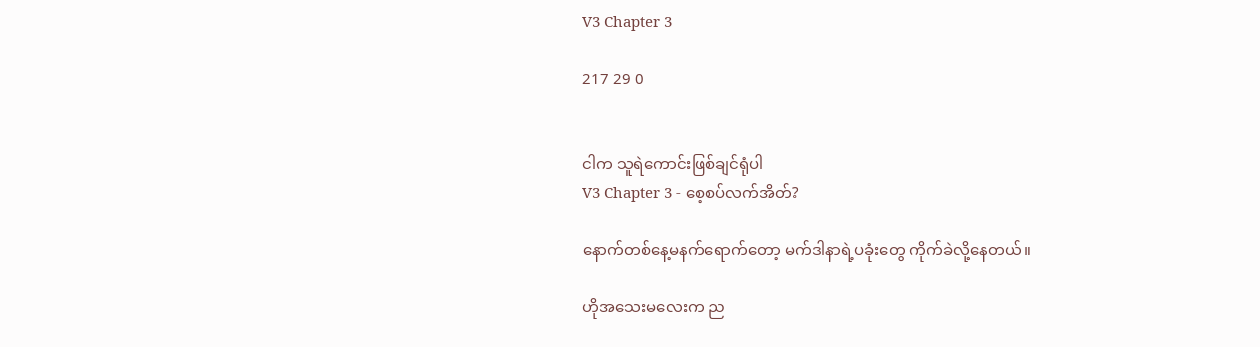V3 Chapter 3

217 29 0


ငါက သူရဲကောင်းဖြစ်ချင်ရုံပါ
V3 Chapter 3 - စေ့စပ်လက်အိတ်?

နောက်တစ်နေ့မနက်ရောက်တော့ မက်ဒါနာရဲ့ပခုံးတွေ ကိုက်ခဲလို့နေတယ်။

ဟိုအသေးမလေးက ည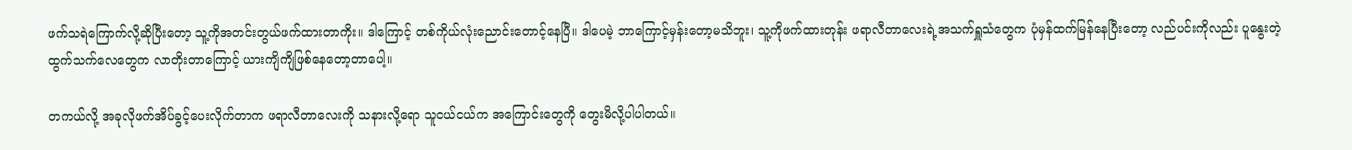ဖက်သရဲကြောက်လို့ဆိုပြီးတော့ သူ့ကိုအတင်းတွယ်ဖက်ထားတာကိုး။ ဒါကြောင့် တစ်ကိုယ်လုံးညောင်းတောင့်နေပြီ။ ဒါပေမဲ့ ဘာကြောင့်မှန်းတော့မသိဘူး၊ သူ့ကိုဖက်ထားတုန်း ဖရာလီတာလေးရဲ့အသက်ရှူသံတွေက ပုံမှန်ထက်မြန်နေပြီးတော့ လည်ပင်းကိုလည်း ပူနွေးတဲ့ထွက်သက်လေတွေက လာတိုးတာကြောင့် ယားကျိကျိဖြစ်နေတော့တာပေါ့။

တကယ်လို့ အခုလိုဖက်အိပ်ခွင့်ပေးလိုက်တာက ဖရာလီတာလေးကို သနားလို့ရော သူငယ်ငယ်က အကြောင်းတွေကို တွေးမိလို့ပါပါတယ်။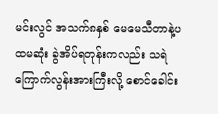မင်းလွင် အသက်၈နှစ် မေမေသီတာနဲ့ပထမဆုံး ခွဲအိပ်ရတုန်းကလည်း သရဲကြောက်လွန်းအားကြီးလို့ စောင်ခေါင်း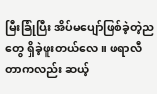မြီးခြုံပြီး အိပ်မပျော်ဖြစ်ခဲ့တဲ့ညတွေ ရှိခဲ့ဖူးတယ်လေ။ ဖရာလီတာကလည်း ဆယ့်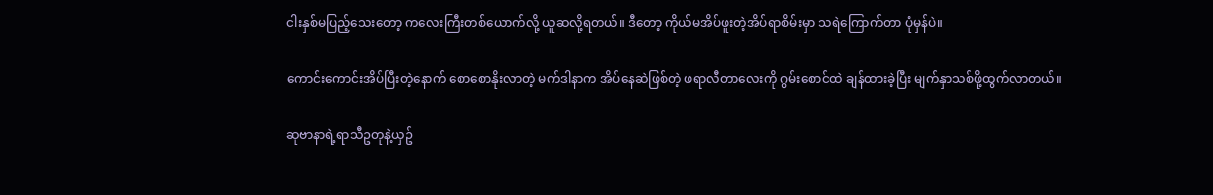ငါးနှစ်မပြည့်သေးတော့ ကလေးကြီးတစ်ယောက်လို့ ယူဆလို့ရတယ်။ ဒီတော့ ကိုယ်မအိပ်ဖူးတဲ့အိပ်ရာစိမ်းမှာ သရဲကြောက်တာ ပုံမှန်ပဲ။

ကောင်းကောင်းအိပ်ပြီးတဲ့နောက် စောစောနိုးလာတဲ့ မက်ဒါနာက အိပ်နေဆဲဖြစ်တဲ့ ဖရာလီတာလေးကို ဂွမ်းစောင်ထဲ ချန်ထားခဲ့ပြီး မျက်နှာသစ်ဖို့ထွက်လာတယ်။

ဆုဗာနာရဲ့ရာသီဥတုနဲ့ယှဥ်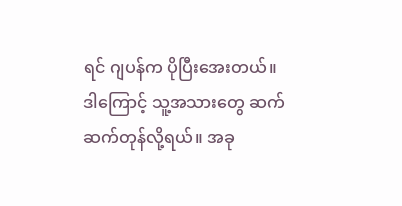ရင် ဂျပန်က ပိုပြီးအေးတယ်။ ဒါကြောင့် သူ့အသားတွေ ဆက်ဆက်တုန်လို့ရယ်။ အခု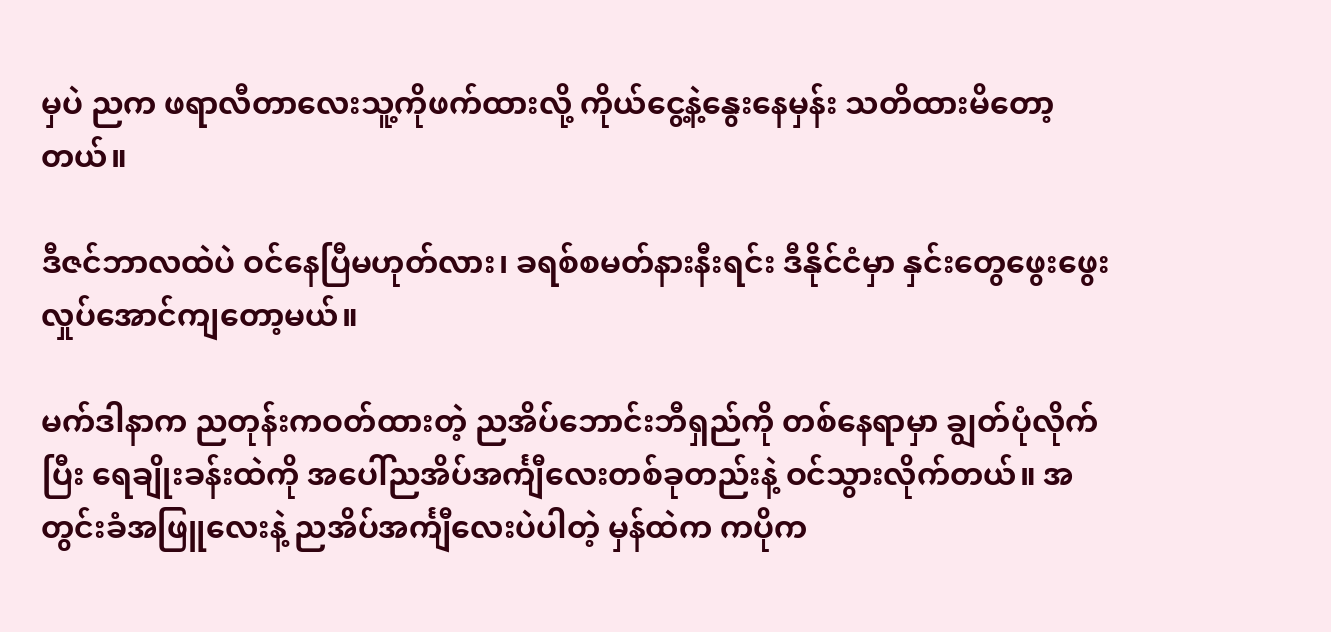မှပဲ ညက ဖရာလီတာလေးသူ့ကိုဖက်ထားလို့ ကိုယ်ငွေ့နဲ့နွေးနေမှန်း သတိထားမိတော့တယ်။

ဒီဇင်ဘာလထဲပဲ ဝင်နေပြီမဟုတ်လား၊ ခရစ်စမတ်နားနီးရင်း ဒီနိုင်ငံမှာ နှင်းတွေဖွေးဖွေးလှုပ်အောင်ကျတော့မယ်။

မက်ဒါနာက ညတုန်းကဝတ်ထားတဲ့ ညအိပ်ဘောင်းဘီရှည်ကို တစ်နေရာမှာ ချွတ်ပုံလိုက်ပြီး ရေချိုးခန်းထဲကို အပေါ်ညအိပ်အင်္ကျီလေးတစ်ခုတည်းနဲ့ ဝင်သွားလိုက်တယ်။ အတွင်းခံအဖြူလေးနဲ့ ညအိပ်အင်္ကျီလေးပဲပါတဲ့ မှန်ထဲက ကပိုက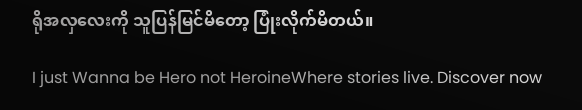ရိုအလှလေးကို သူပြန်မြင်မိတော့ ပြုံးလိုက်မိတယ်။

I just Wanna be Hero not HeroineWhere stories live. Discover now